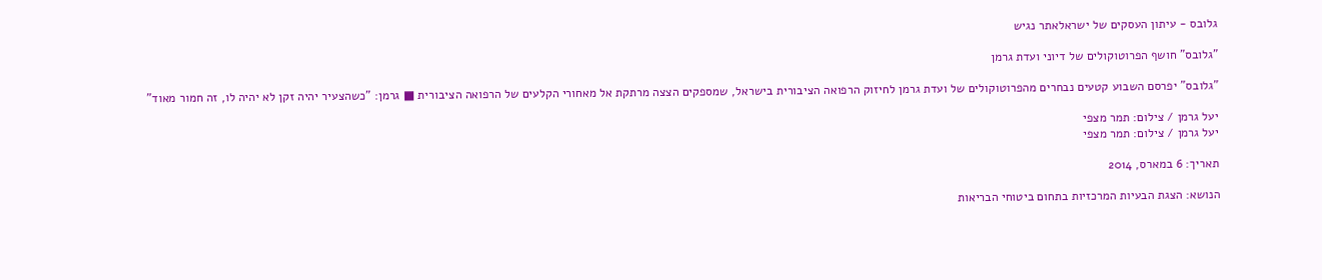גלובס - עיתון העסקים של ישראלאתר נגיש

"גלובס" חושף הפרוטוקולים של דיוני ועדת גרמן

"גלובס" יפרסם השבוע קטעים נבחרים מהפרוטוקולים של ועדת גרמן לחיזוק הרפואה הציבורית בישראל, שמספקים הצצה מרתקת אל מאחורי הקלעים של הרפואה הציבורית ■ גרמן: "כשהצעיר יהיה זקן לא יהיה לו, זה חמור מאוד"

יעל גרמן / צילום: תמר מצפי
יעל גרמן / צילום: תמר מצפי

תאריך: 6 במארס, 2014

הנושא: הצגת הבעיות המרכזיות בתחום ביטוחי הבריאות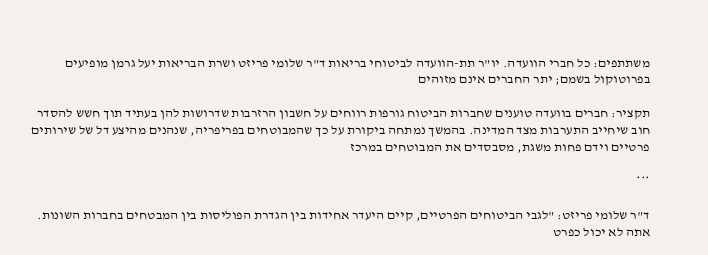משתתפים: כל חברי הוועדה. יו"ר תת-הוועדה לביטוחי בריאות ד"ר שלומי פריזט ושרת הבריאות יעל גרמן מופיעים בפרוטוקול בשמם; יתר החברים אינם מזוהים

תקציר: חברים בוועדה טוענים שחברות הביטוח גורפות רווחים על חשבון הרזרבות שדרושות להן בעתיד תוך חשש להסדר חוב שיחייב התערבות מצד המדינה. בהמשך נמתחה ביקורת על כך שהמבוטחים בפריפריה, שנהנים מהיצע דל של שירותים פרטיים וידם פחות משגת, מסבסדים את המבוטחים במרכז

***

ד"ר שלומי פריזט: "לגבי הביטוחים הפרטיים, קיים היעדר אחידות בין הגדרת הפוליסות בין המבטחים בחברות השונות. אתה לא יכול כפרט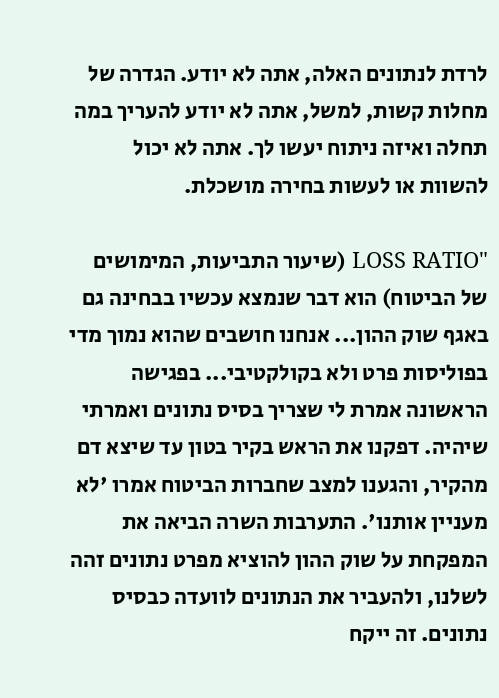לרדת לנתונים האלה, אתה לא יודע. הגדרה של מחלות קשות, למשל, אתה לא יודע להעריך במה תחלה ואיזה ניתוח יעשו לך. אתה לא יכול להשוות או לעשות בחירה מושכלת.

"LOSS RATIO (שיעור התביעות, המימושים של הביטוח) הוא דבר שנמצא עכשיו בבחינה גם באגף שוק ההון... אנחנו חושבים שהוא נמוך מדי בפוליסות פרט ולא בקולקטיבי... בפגישה הראשונה אמרת לי שצריך בסיס נתונים ואמרתי שיהיה. דפקנו את הראש בקיר בטון עד שיצא דם מהקיר, והגענו למצב שחברות הביטוח אמרו 'לא מעניין אותנו'. התערבות השרה הביאה את המפקחת על שוק ההון להוציא מפרט נתונים זהה לשלנו, ולהעביר את הנתונים לוועדה כבסיס נתונים. זה ייקח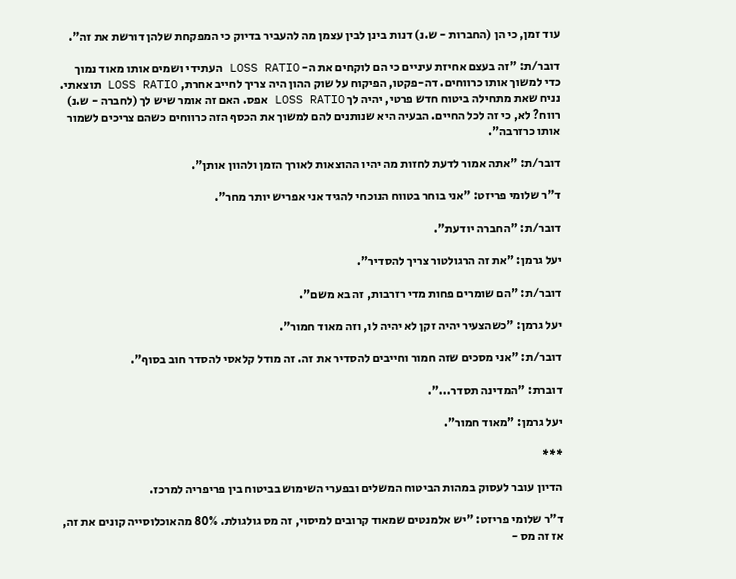עוד זמן, כי הן (החברות - ש.נ) דנות בינן לבין עצמן מה להעביר בדיוק כי המפקחת שלהן דורשת את זה".

דובר/ת: "זה בעצם אחיזת עיניים כי הם לוקחים את ה- LOSS RATIO העתידי ושמים אותו מאוד נמוך כדי למשוך אותו כרווחים. דה-פקטו, הפיקוח על שוק ההון היה צריך לחייב אחרת, LOSS RATIO תוצאתי. נניח שאת מתחילה ביטוח חדש פרטי, יהיה לך LOSS RATIO אפס. האם זה אומר שיש לך (לחברה - ש.נ) רווח? לא, כי זה לכל החיים. הבעיה היא שנותנים להם למשוך את הכסף הזה כרווחים כשהם צריכים לשמור אותו כרזרבה".

דובר/ת: "אתה אמור לדעת לחזות מה יהיו ההוצאות לאורך הזמן ולהוון אותן".

ד"ר שלומי פריזט: "אני בוחר בטווח הנוכחי להגיד אני אפריש יותר מחר".

דובר/ת: "החברה יודעת".

יעל גרמן: "את זה הרגולטור צריך להסדיר".

דובר/ת: "הם שומרים פחות מדי רזרבות, זה בא משם".

יעל גרמן: "כשהצעיר יהיה זקן לא יהיה לו, וזה מאוד חמור".

דובר/ת: "אני מסכים שזה חמור וחייבים להסדיר את זה. זה מודל קלאסי להסדר חוב בסוף".

דוברת: "המדינה תסדר...".

יעל גרמן: "מאוד חמור".

***

הדיון עובר לעסוק במהות הביטוח המשלים ובפערי השימוש בביטוח בין פריפריה למרכז.

ד"ר שלומי פריזט: "יש אלמנטים שמאוד קרובים למיסוי, זה מס גולגולת. 80% מהאוכלוסייה קונים את זה, אז זה מס -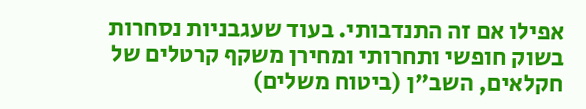אפילו אם זה התנדבותי. בעוד שעגבניות נסחרות בשוק חופשי ותחרותי ומחירן משקף קרטלים של חקלאים, השב"ן (ביטוח משלים)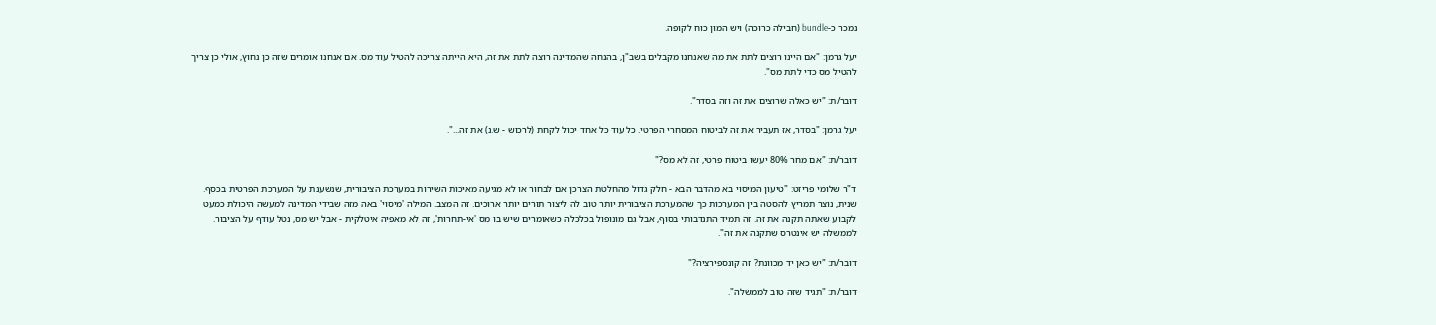נמכר כ-bundle (חבילה כרוכה) ויש המון כוח לקופה.

יעל גרמן: "אם היינו רוצים לתת את מה שאנחנו מקבלים בשב"ן, בהנחה שהמדינה רוצה לתת את זה, היא הייתה צריכה להטיל עוד מס. אם אנחנו אומרים שזה כן נחוץ, אולי כן צריך להטיל מס כדי לתת מס".

דובר/ת: "יש כאלה שרוצים את זה וזה בסדר".

יעל גרמן: "בסדר, אז תעביר את זה לביטוח המסחרי הפרטי. כל עוד כל אחד יכול לקחת (לרכוש - ש.נ) את זה...".

דובר/ת: "אם מחר 80% יעשו ביטוח פרטי, זה לא מס?"

ד"ר שלומי פריזט: "טיעון המיסוי בא מהדבר הבא - חלק גדול מהחלטת הצרכן אם לבחור או לא מגיעה מאיכות השירות במערכת הציבורית, שנשענת על המערכת הפרטית בכסף. שנית, נוצר תמריץ להסטה בין המערכות כך שהמערכת הציבורית יותר טוב לה ליצור תורים יותר ארוכים. זה המצב. המילה 'מיסוי' באה מזה שבידי המדינה למעשה היכולת כמעט לקבוע שאתה תקנה את זה. זה תמיד התנדבותי בסוף, אבל גם מונופול בכלכלה כשאומרים שיש בו מס 'אי-תחרות', זה לא מאפיה איטלקית - אבל יש מס, נטל עודף על הציבור. לממשלה יש אינטרס שתקנה את זה".

דובר/ת: "יש כאן יד מכוונת? זה קונספירציה?"

דובר/ת: "תגיד שזה טוב לממשלה".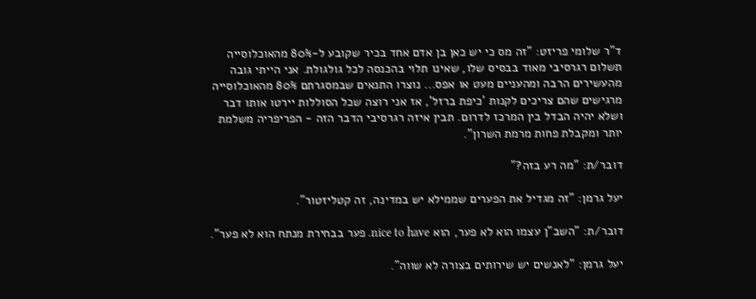ד"ר שלומי פריזט: "זה מס כי יש כאן בן אדם אחד בכיר שקובע ל-80% מהאוכלוסייה תשלום רגרסיבי מאוד בבסיס שלו, שאינו תלוי בהכנסה לכל גולגולת. אני הייתי גובה מהעשירים הרבה ומהעניים מעט או אפס... נוצרו התנאים שבמסגרתם 80% מהאוכלוסייה מרגישים שהם צריכים לקנות 'כיפת ברזל', אז אני רוצה שכל הסוללות יירטו אותו דבר ושלא יהיה הבדל בין המרכז לדרום. תבין איזה רגרסיבי הדבר הזה - הפריפריה משלמת יותר ומקבלת פחות מרמת השרון".

דובר/ת: "מה רע בזה?"

יעל גרמן: "זה מגדיל את הפערים שממילא יש במדינה, זה קטליזטור".

דובר/ת: "השב"ן עצמו הוא לא פער, הוא nice to have. פער בבחירת מנתח הוא לא פער".

יעל גרמן: "לאנשים יש שירותים בצורה לא שווה".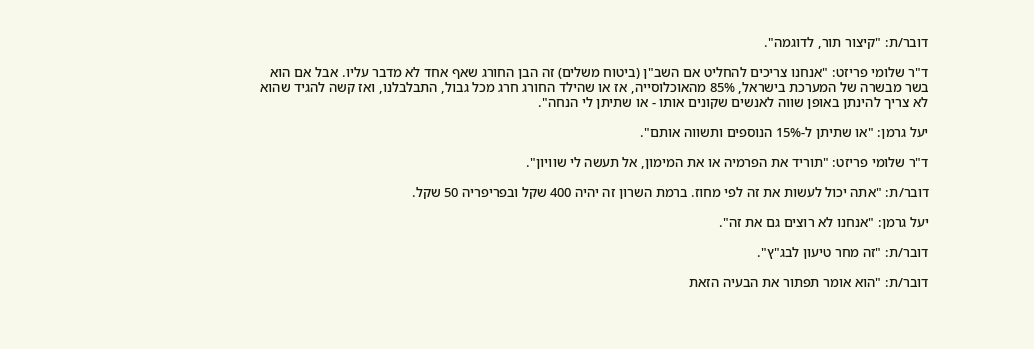דובר/ת: "קיצור תור, לדוגמה".

ד"ר שלומי פריזט: "אנחנו צריכים להחליט אם השב"ן (ביטוח משלים) זה הבן החורג שאף אחד לא מדבר עליו. אבל אם הוא בשר מבשרה של המערכת בישראל, 85% מהאוכלוסייה, אז או שהילד החורג חרג מכל גבול, התבלבלנו, ואז קשה להגיד שהוא לא צריך להינתן באופן שווה לאנשים שקונים אותו - או שתיתן לי הנחה".

יעל גרמן: "או שתיתן ל-15% הנוספים ותשווה אותם".

ד"ר שלומי פריזט: "תוריד את הפרמיה או את המימון, אל תעשה לי שוויון".

דובר/ת: "אתה יכול לעשות את זה לפי מחוז. ברמת השרון זה יהיה 400 שקל ובפריפריה 50 שקל.

יעל גרמן: "אנחנו לא רוצים גם את זה".

דובר/ת: "זה מחר טיעון לבג"ץ".

דובר/ת: "הוא אומר תפתור את הבעיה הזאת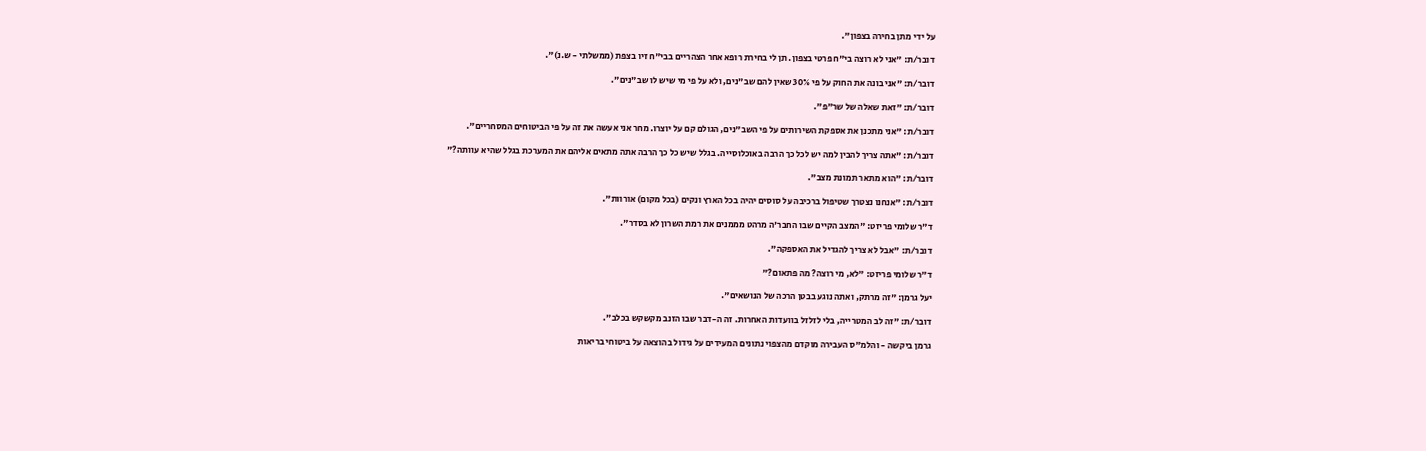על ידי מתן בחירה בצפון".

דובר/ת: "אני לא רוצה בי"ח פרטי בצפון. תן לי בחירת רופא אחר הצהריים בבי"ח זיו בצפת (ממשלתי - ש.נ)".

דובר/ת: "אני בונה את החוק על פי 30% שאין להם שב"נים, ולא על פי מי שיש לו שב"נים".

דובר/ת: "זאת שאלה של שר"פ".

דובר/ת: "אני מתכנן את אספקת השירותים על פי השב"נים, הגולם קם על יוצרו. מחר אני אעשה את זה על פי הביטוחים המסחריים".

דובר/ת: "אתה צריך להבין למה יש לכל כך הרבה באוכלוסייה. בגלל שיש כל כך הרבה אתה מתאים אליהם את המערכת בגלל שהיא עוותה?"

דובר/ת: "הוא מתאר תמונת מצב".

דובר/ת: "אנחנו נצטרך שטיפול ברכיבה על סוסים יהיה בכל הארץ ונקים (בכל מקום) אורוות".

ד"ר שלומי פריזט: "המצב הקיים שבו החבר'ה מרהט מממנים את רמת השרון לא בסדר".

דובר/ת: "אבל לא צריך להגדיל את האספקה".

ד"ר שלומי פריזט: "לא, מי רוצה? מה פתאום?"

יעל גרמן: "זה מרתק, ואתה נוגע בבטן הרכה של הנושאים".

דובר/ת: "זה לב המטרייה, בלי לזלזל בוועדות האחרות. זה ה-דבר שבו הזנב מקשקש בכלב".

גרמן ביקשה - והלמ"ס העבירה מוקדם מהצפוי נתונים המעידים על גידול בהוצאה על ביטוחי בריאות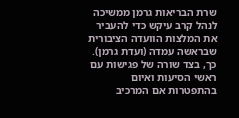שרת הבריאות גרמן ממשיכה לנהל קרב עיקש כדי להעביר את המלצות הוועדה הציבורית שבראשה עמדה (ועדת גרמן). כך, בצד שורה של פגישות עם ראשי הסיעות ואיום בהתפטרות אם המרכיב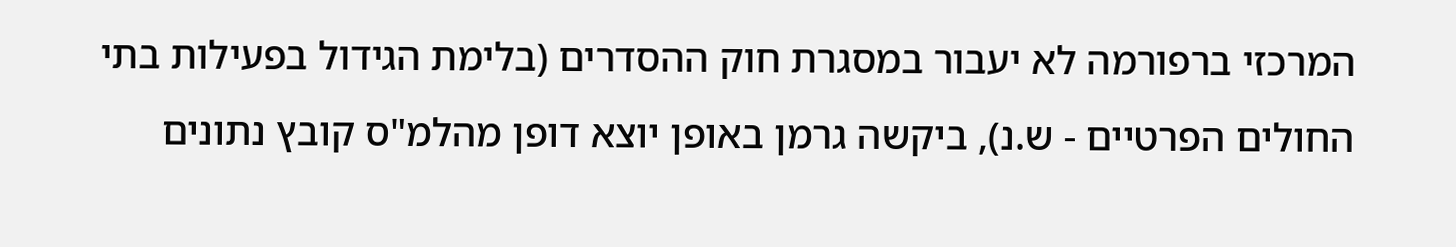המרכזי ברפורמה לא יעבור במסגרת חוק ההסדרים (בלימת הגידול בפעילות בתי החולים הפרטיים - ש.נ), ביקשה גרמן באופן יוצא דופן מהלמ"ס קובץ נתונים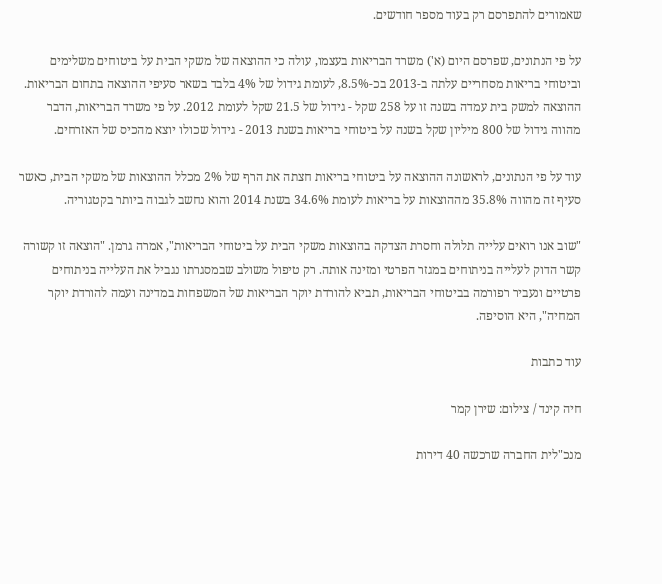שאמורים להתפרסם רק בעוד מספר חודשים.

על פי הנתונים, שפרסם היום (א') משרד הבריאות בעצמו, עולה כי ההוצאה של משקי הבית על ביטוחים משלימים וביטוחי בריאות מסחריים עלתה ב-2013 בכ-8.5%, לעומת גידול של 4% בלבד בשאר סעיפי ההוצאה בתחום הבריאות. ההוצאה למשק בית עמדה בשנה זו על 258 שקל - גידול של 21.5 שקל לעומת 2012. על פי משרד הבריאות, הדבר מהווה גידול של 800 מיליון שקל בשנה על ביטוחי בריאות בשנת 2013 - גידול שכולו יוצא מהכיס של האזרחים.

עוד על פי הנתונים, לראשונה ההוצאה על ביטוחי בריאות חצתה את הרף של 2% מכלל ההוצאות של משקי הבית, כאשר סעיף זה מהווה 35.8% מההוצאות על בריאות לעומת 34.6% בשנת 2014 והוא נחשב לגבוה ביותר בקטגוריה.

"שוב אנו רואים עלייה תלולה וחסרת הצדקה בהוצאות משקי הבית על ביטוחי הבריאות", אמרה גרמן. "הוצאה זו קשורה קשר הדוק לעלייה בניתוחים במגזר הפרטי ומזינה אותה. רק טיפול משולב שבמסגרתו נגביל את העלייה בניתוחים פרטיים ונעביר רפורמה בביטוחי הבריאות, תביא להורדת יוקר הבריאות של המשפחות במדינה ועמה להורדת יוקר המחיה", היא הוסיפה.

עוד כתבות

חיה קינד / צילום: שירן קמר

מנכ"לית החברה שרכשה 40 דירות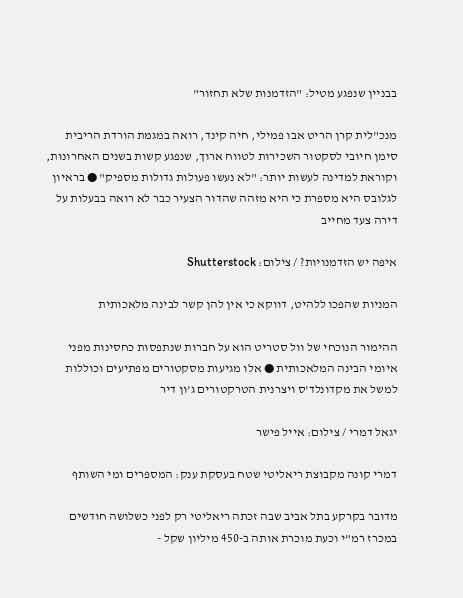בבניין שנפגע מטיל: "הזדמנות שלא תחזור"

מנכ"לית קרן הריט אבו פמילי, חיה קינד, רואה במגמת הורדת הריבית סימן חיובי לסקטור השכירות לטווח ארוך, שנפגע קשות בשנים האחרונות, וקוראת למדינה לעשות יותר: "לא נעשו פעולות גדולות מספיק" ● בראיון לגלובס היא מספרת כי היא מזהה שהדור הצעיר כבר לא רואה בבעלות על דירה צעד מחייב

איפה יש הזדמנויות? / צילום: Shutterstock

המניות שהפכו ללהיט, דווקא כי אין להן קשר לבינה מלאכותית

ההימור הנוכחי של וול סטריט הוא על חברות שנתפסות כחסינות מפני איומי הבינה המלאכותית ● אלו מגיעות מסקטורים מפתיעים וכוללות למשל את מקדונלד'ס ויצרנית הטרקטורים ג'ון דיר

יגאל דמרי / צילום: אייל פישר

דמרי קונה מקבוצת ריאליטי שטח בעסקת ענק: המספרים ומי השותף

מדובר בקרקע בתל אביב שבה זכתה ריאליטי רק לפני כשלושה חודשים במכרז רמ"י וכעת מוכרת אותה ב-450 מיליון שקל -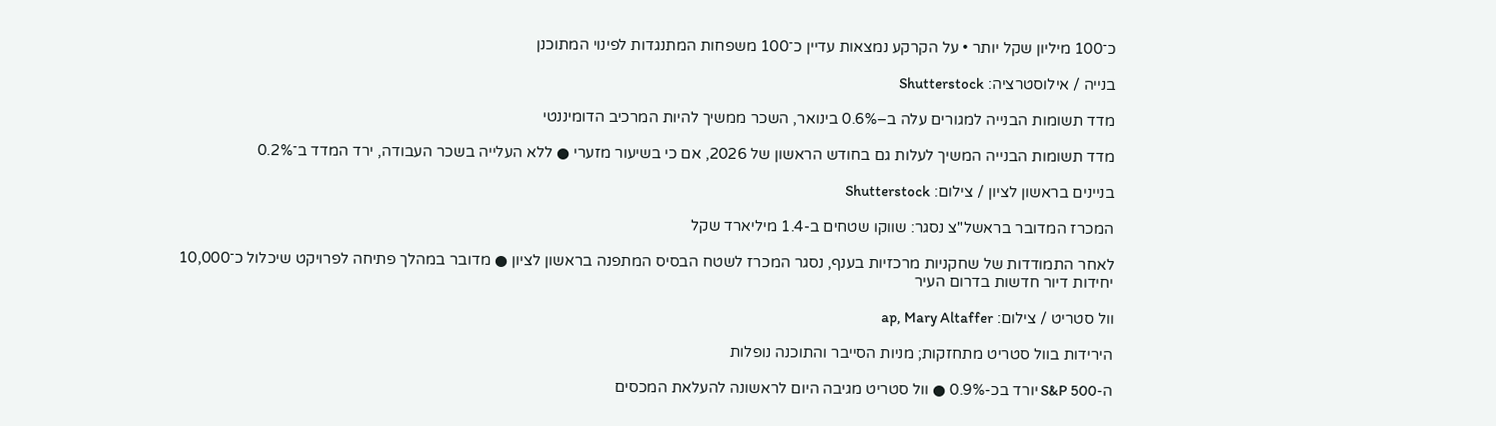כ־100 מיליון שקל יותר • על הקרקע נמצאות עדיין כ־100 משפחות המתנגדות לפינוי המתוכנן

בנייה / אילוסטרציה: Shutterstock

מדד תשומות הבנייה למגורים עלה ב–0.6% בינואר, השכר ממשיך להיות המרכיב הדומיננטי

מדד תשומות הבנייה המשיך לעלות גם בחודש הראשון של 2026, אם כי בשיעור מזערי ● ללא העלייה בשכר העבודה, ירד המדד ב־0.2%

בניינים בראשון לציון / צילום: Shutterstock

המכרז המדובר בראשל"צ נסגר: שווקו שטחים ב-1.4 מיליארד שקל

לאחר התמודדות של שחקניות מרכזיות בענף, נסגר המכרז לשטח הבסיס המתפנה בראשון לציון ● מדובר במהלך פתיחה לפרויקט שיכלול כ־10,000 יחידות דיור חדשות בדרום העיר

וול סטריט / צילום: ap, Mary Altaffer

הירידות בוול סטריט מתחזקות; מניות הסייבר והתוכנה נופלות

ה-S&P 500 יורד בכ-0.9% ● וול סטריט מגיבה היום לראשונה להעלאת המכסים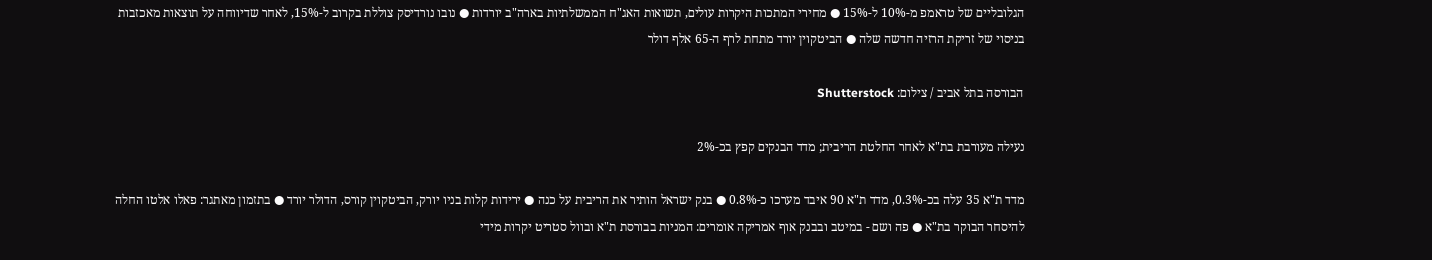הגלובליים של טראמפ מ-10% ל-15% ● מחירי המתכות היקרות עולים, תשואות האג"ח הממשלתיות בארה"ב יורדות ● נובו נורדיסק צוללת בקרוב ל-15%, לאחר שדיווחה על תוצאות מאכזבות בניסוי של זריקת הרזיה חדשה שלה ● הביטקוין יורד מתחת לרף ה-65 אלף דולר

הבורסה בתל אביב / צילום: Shutterstock

נעילה מעורבת בת"א לאחר החלטת הריבית; מדד הבנקים קפץ בכ-2%

מדד ת"א 35 עלה בכ-0.3%, מדד ת"א 90 איבד מערכו כ-0.8% ● בנק ישראל הותיר את הריבית על כנה ● ירידות קלות בניו יורק, הביטקוין קורס, הדולר יורד ● בתזמון מאתגר: פאלו אלטו החלה להיסחר הבוקר בת"א ● פה ושם - במיטב ובבנק אוף אמריקה אומרים: המניות בבורסת ת"א ובוול סטריט יקרות מידי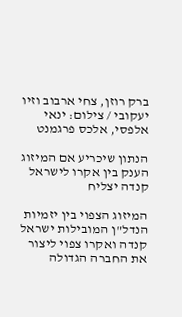ברק רוזן, צחי ארבוב וזיו יעקובי / צילום: ינאי אלפסי, אלכס פרגמנט

הנתון שיכריע אם המיזוג הענק בין אקרו לישראל קנדה יצליח

המיזוג הצפוי בין יזמיות הנדל"ן המובילות ישראל קנדה ואקרו צפוי ליצור את החברה הגדולה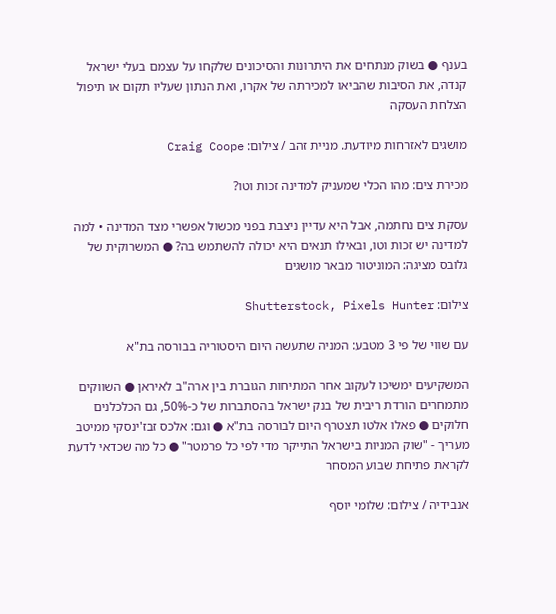בענף ● בשוק מנתחים את היתרונות והסיכונים שלקחו על עצמם בעלי ישראל קנדה, את הסיבות שהביאו למכירתה של אקרו, ואת הנתון שעליו תקום או תיפול הצלחת העסקה

מושגים לאזרחות מיודעת. מניית זהב / צילום: Craig Coope

מכירת צים: מהו הכלי שמעניק למדינה זכות וטו?

עסקת צים נחתמה, אבל היא עדיין ניצבת בפני מכשול אפשרי מצד המדינה • למה למדינה יש זכות וטו, ובאילו תנאים היא יכולה להשתמש בה? ● המשרוקית של גלובס מציגה: המוניטור מבאר מושגים

צילום: Shutterstock, Pixels Hunter

עם שווי של פי 3 מטבע: המניה שתעשה היום היסטוריה בבורסה בת"א

המשקיעים ימשיכו לעקוב אחר המתיחות הגוברת בין ארה"ב לאיראן ● השווקים מתמחרים הורדת ריבית של בנק ישראל בהסתברות של כ-50%, גם הכלכלנים חלוקים ● פאלו אלטו תצטרף היום לבורסה בת"א ● וגם: אלכס זבז'ינסקי ממיטב מעריך - "שוק המניות בישראל התייקר מדי לפי כל פרמטר" ● כל מה שכדאי לדעת לקראת פתיחת שבוע המסחר

אנבידיה / צילום: שלומי יוסף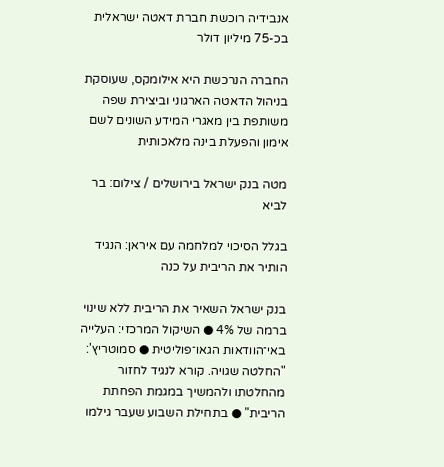אנבידיה רוכשת חברת דאטה ישראלית בכ-75 מיליון דולר

החברה הנרכשת היא אילומקס, שעוסקת בניהול הדאטה הארגוני וביצירת שפה משותפת בין מאגרי המידע השונים לשם אימון והפעלת בינה מלאכותית

מטה בנק ישראל בירושלים / צילום: בר לביא

בגלל הסיכוי למלחמה עם איראן: הנגיד הותיר את הריבית על כנה

בנק ישראל השאיר את הריבית ללא שינוי ברמה של 4% ● השיקול המרכזי: העלייה באי־הוודאות הגאו־פוליטית ● סמוטריץ': "החלטה שגויה. קורא לנגיד לחזור מהחלטתו ולהמשיך במגמת הפחתת הריבית" ● בתחילת השבוע שעבר גילמו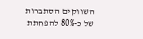השווקים הסתברות של כ-80% להפחתת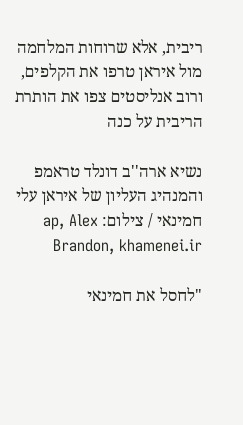ריבית, אלא שרוחות המלחמה מול איראן טרפו את הקלפים, ורוב אנליסטים צפו את הותרת הריבית על כנה

נשיא ארה''ב דונלד טראמפ והמנהיג העליון של איראן עלי חמינאי / צילום: ap, Alex Brandon, khamenei.ir

"לחסל את חמינאי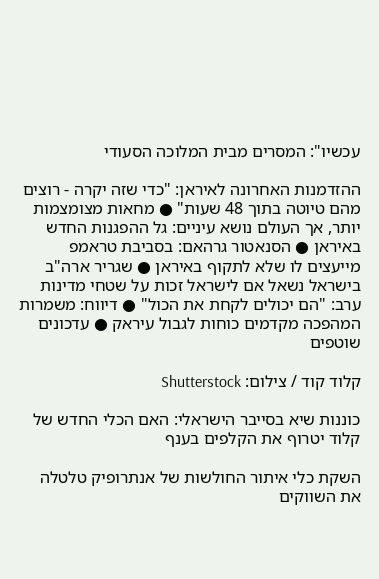עכשיו": המסרים מבית המלוכה הסעודי

ההזדמנות האחרונה לאיראן: "כדי שזה יקרה - רוצים מהם טיוטה בתוך 48 שעות" ● מחאות מצומצמות יותר, אך העולם נושא עיניים: גל ההפגנות החדש באיראן ● הסנאטור גרהאם: בסביבת טראמפ מייעצים לו שלא לתקוף באיראן ● שגריר ארה"ב בישראל נשאל אם לישראל זכות על שטחי מדינות ערב: "הם יכולים לקחת את הכול" ● דיווח: משמרות המהפכה מקדמים כוחות לגבול עיראק ● עדכונים שוטפים

קלוד קוד / צילום: Shutterstock

כוננות שיא בסייבר הישראלי: האם הכלי החדש של קלוד יטרוף את הקלפים בענף

השקת כלי איתור החולשות של אנתרופיק טלטלה את השווקים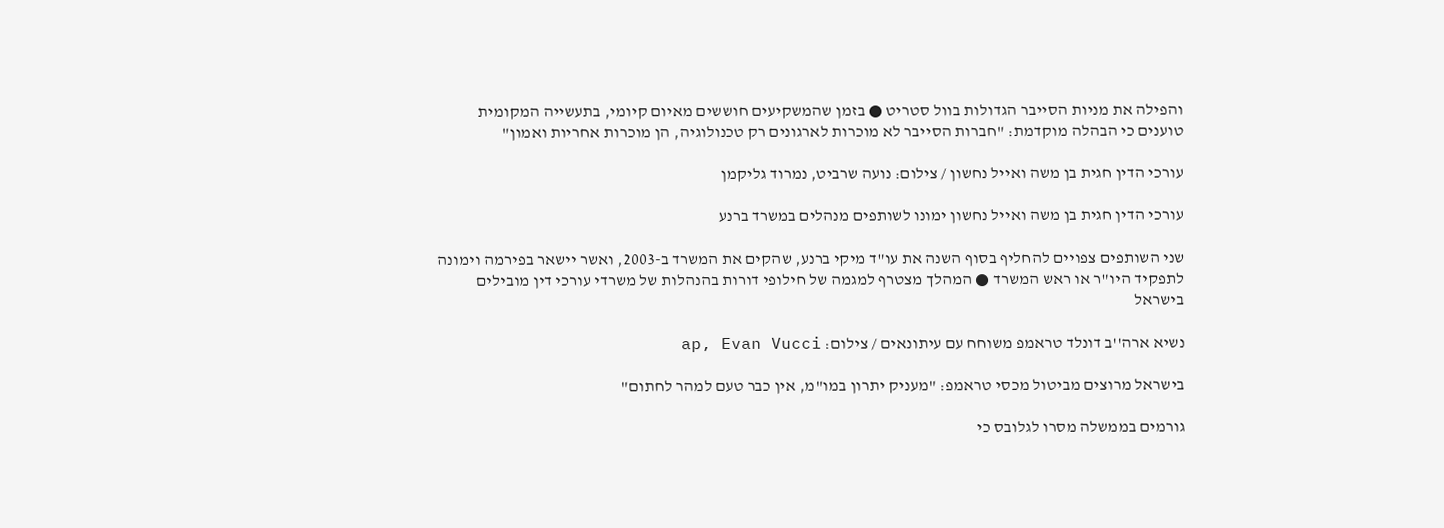והפילה את מניות הסייבר הגדולות בוול סטריט ● בזמן שהמשקיעים חוששים מאיום קיומי, בתעשייה המקומית טוענים כי הבהלה מוקדמת: "חברות הסייבר לא מוכרות לארגונים רק טכנולוגיה, הן מוכרות אחריות ואמון"

עורכי הדין חגית בן משה ואייל נחשון / צילום: נועה שרביט, נמרוד גליקמן

עורכי הדין חגית בן משה ואייל נחשון ימונו לשותפים מנהלים במשרד ברנע

שני השותפים צפויים להחליף בסוף השנה את עו"ד מיקי ברנע, שהקים את המשרד ב-2003, ואשר יישאר בפירמה וימונה לתפקיד היו"ר או ראש המשרד ● המהלך מצטרף למגמה של חילופי דורות בהנהלות של משרדי עורכי דין מובילים בישראל

נשיא ארה''ב דונלד טראמפ משוחח עם עיתונאים / צילום: ap, Evan Vucci

בישראל מרוצים מביטול מכסי טראמפ: "מעניק יתרון במו"מ, אין כבר טעם למהר לחתום"

גורמים בממשלה מסרו לגלובס כי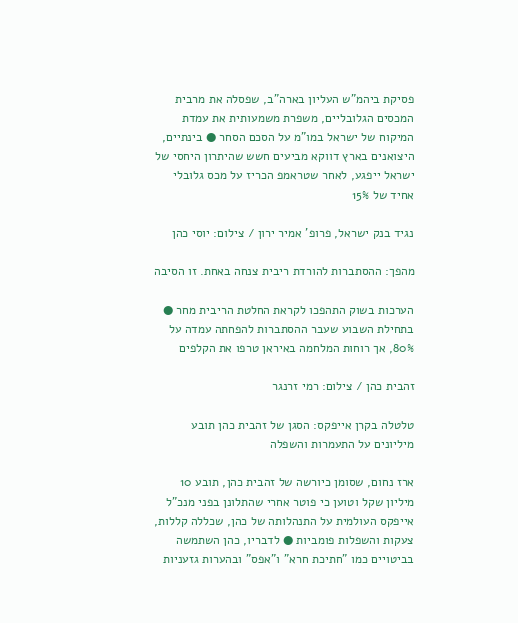פסיקת ביהמ"ש העליון בארה"ב, שפסלה את מרבית המכסים הגלובליים, משפרת משמעותית את עמדת המיקוח של ישראל במו"מ על הסכם הסחר ● בינתיים, היצואנים בארץ דווקא מביעים חשש שהיתרון היחסי של ישראל ייפגע, לאחר שטראמפ הכריז על מכס גלובלי אחיד של 15%

נגיד בנק ישראל, פרופ' אמיר ירון / צילום: יוסי כהן

מהפך: ההסתברות להורדת ריבית צנחה באחת. זו הסיבה

הערכות בשוק התהפכו לקראת החלטת הריבית מחר ● בתחילת השבוע שעבר ההסתברות להפחתה עמדה על 80%, אך רוחות המלחמה באיראן טרפו את הקלפים

זהבית כהן / צילום: רמי זרנגר

טלטלה בקרן אייפקס: הסגן של זהבית כהן תובע מיליונים על התעמרות והשפלה

ארז נחום, שסומן כיורשה של זהבית כהן, תובע 10 מיליון שקל וטוען כי פוטר אחרי שהתלונן בפני מנכ"ל אייפקס העולמית על התנהלותה של כהן, שכללה קללות, צעקות והשפלות פומביות ● לדבריו, כהן השתמשה בביטויים כמו "חתיכת חרא" ו"אפס" ובהערות גזעניות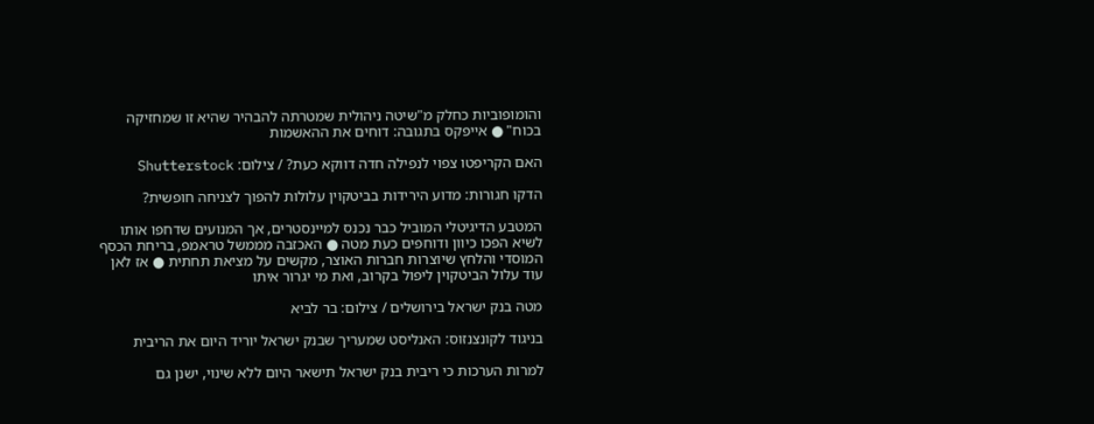והומופוביות כחלק מ"שיטה ניהולית שמטרתה להבהיר שהיא זו שמחזיקה בכוח" ● אייפקס בתגובה: דוחים את ההאשמות

האם הקריפטו צפוי לנפילה חדה דווקא כעת? / צילום: Shutterstock

הדקו חגורות: מדוע הירידות בביטקוין עלולות להפוך לצניחה חופשית?

המטבע הדיגיטלי המוביל כבר נכנס למיינסטרים, אך המנועים שדחפו אותו לשיא הפכו כיוון ודוחפים כעת מטה ● האכזבה מממשל טראמפ, בריחת הכסף המוסדי והלחץ שיוצרות חברות האוצר, מקשים על מציאת תחתית ● אז לאן עוד עלול הביטקוין ליפול בקרוב, ואת מי יגרור איתו

מטה בנק ישראל בירושלים / צילום: בר לביא

בניגוד לקונצנזוס: האנליסט שמעריך שבנק ישראל יוריד היום את הריבית

למרות הערכות כי ריבית בנק ישראל תישאר היום ללא שינוי, ישנן גם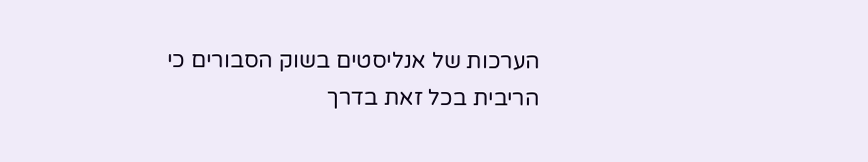הערכות של אנליסטים בשוק הסבורים כי הריבית בכל זאת בדרך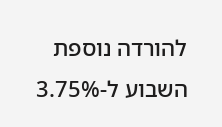להורדה נוספת השבוע ל-3.75%